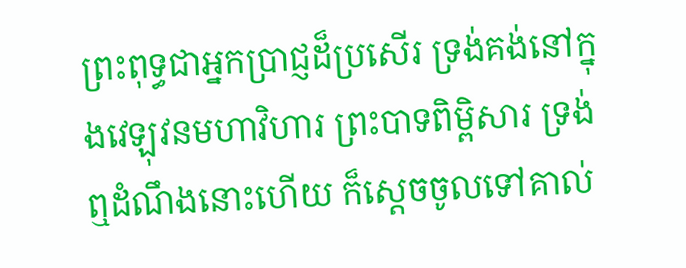ព្រះពុទ្ធជាអ្នកប្រាជ្ញដ៏ប្រសើរ ទ្រង់គង់នៅក្នុងវេឡុវនមហាវិហារ ព្រះបាទពិម្ពិសារ ទ្រង់ឮដំណឹងនោះហើយ ក៏ស្តេចចូលទៅគាល់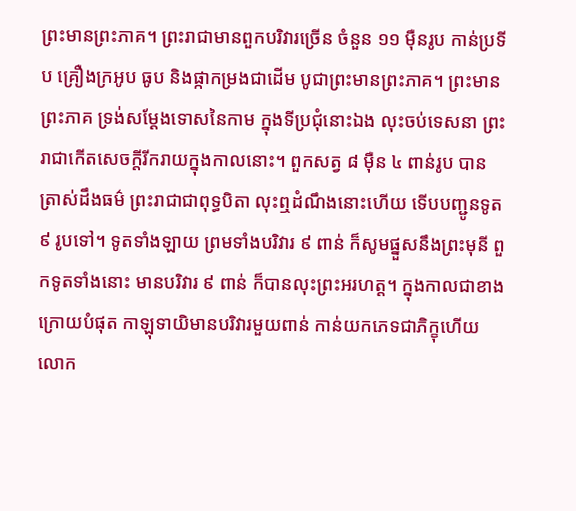ព្រះមានព្រះភាគ។ ព្រះរាជាមានពួកបរិវារច្រើន ចំនួន ១១ ម៉ឺនរូប កាន់ប្រទីប គ្រឿងក្រអូប ធូប និងផ្កាកម្រងជាដើម បូជាព្រះមានព្រះភាគ។ ព្រះមានព្រះភាគ ទ្រង់សម្តែងទោសនៃកាម ក្នុងទីប្រជុំនោះឯង លុះចប់ទេសនា ព្រះរាជាកើតសេចក្តីរីករាយក្នុងកាលនោះ។ ពួកសត្វ ៨ ម៉ឺន ៤ ពាន់រូប បានត្រាស់ដឹងធម៌ ព្រះរាជាជាពុទ្ធបិតា លុះឮដំណឹងនោះហើយ ទើបបញ្ជូនទូត ៩ រូបទៅ។ ទូតទាំងឡាយ ព្រមទាំងបរិវារ ៩ ពាន់ ក៏សូមផ្នួសនឹងព្រះមុនី ពួកទូតទាំងនោះ មានបរិវារ ៩ ពាន់ ក៏បានលុះព្រះអរហត្ត។ ក្នុងកាលជាខាងក្រោយបំផុត កាឡុទាយិមានបរិវារមួយពាន់ កាន់យកភេទជាភិក្ខុហើយ លោក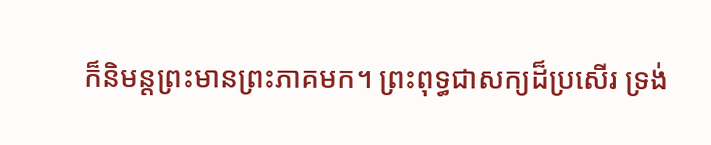ក៏និមន្តព្រះមានព្រះភាគមក។ ព្រះពុទ្ធជាសក្យដ៏ប្រសើរ ទ្រង់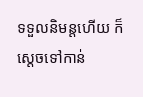ទទួលនិមន្តហើយ ក៏ស្តេចទៅកាន់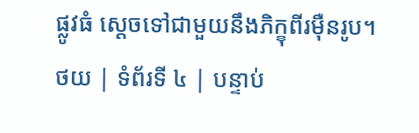ផ្លូវធំ ស្តេចទៅជាមួយនឹងភិក្ខុពីរម៉ឺនរូប។
ថយ | ទំព័រទី ៤ | បន្ទាប់